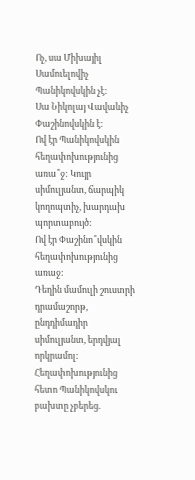Ոչ, սա Միխայիլ Սամուելովիչ Պանիկովսկին չէ:
Սա Նիկոլայ Վավաևիչ Փաշինովսկին է:
Ով էր Պանիկովսկին հեղափոխությունից առա՞ջ: Կույր սիմուլյանտ, ճարպիկ կողոպտիչ, խարդախ պորտաբույծ:
Ով էր Փաշինո՞վսկին հեղափոխությունից առաջ:
Դեղին մամուլի շուստրի դրամաշորթ, ընդդիմադիր սիմուլյանտ, երդվյալ որկրամոլ:
Հեղափոխությունից հետո Պանիկովսկու բախտը չբերեց.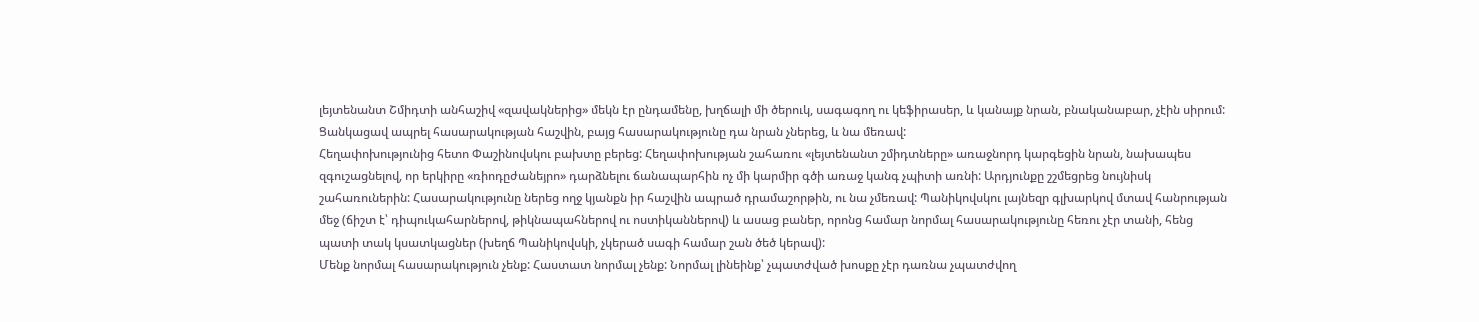լեյտենանտ Շմիդտի անհաշիվ «զավակներից» մեկն էր ընդամենը, խղճալի մի ծերուկ, սագագող ու կեֆիրասեր, և կանայք նրան, բնականաբար, չէին սիրում: Ցանկացավ ապրել հասարակության հաշվին, բայց հասարակությունը դա նրան չներեց, և նա մեռավ:
Հեղափոխությունից հետո Փաշինովսկու բախտը բերեց: Հեղափոխության շահառու «լեյտենանտ շմիդտները» առաջնորդ կարգեցին նրան, նախապես զգուշացնելով, որ երկիրը «ռիոդըժանեյրո» դարձնելու ճանապարհին ոչ մի կարմիր գծի առաջ կանգ չպիտի առնի: Արդյունքը շշմեցրեց նույնիսկ շահառուներին: Հասարակությունը ներեց ողջ կյանքն իր հաշվին ապրած դրամաշորթին, ու նա չմեռավ: Պանիկովսկու լայնեզր գլխարկով մտավ հանրության մեջ (ճիշտ է՝ դիպուկահարներով, թիկնապահներով ու ոստիկաններով) և ասաց բաներ, որոնց համար նորմալ հասարակությունը հեռու չէր տանի, հենց պատի տակ կսատկացներ (խեղճ Պանիկովսկի, չկերած սագի համար շան ծեծ կերավ):
Մենք նորմալ հասարակություն չենք: Հաստատ նորմալ չենք: Նորմալ լինեինք՝ չպատժված խոսքը չէր դառնա չպատժվող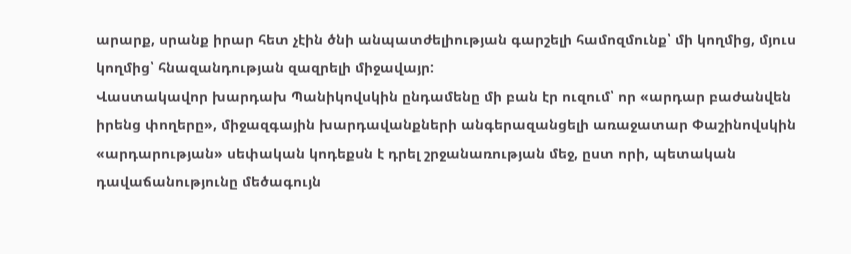արարք, սրանք իրար հետ չէին ծնի անպատժելիության գարշելի համոզմունք՝ մի կողմից, մյուս կողմից՝ հնազանդության զազրելի միջավայր:
Վաստակավոր խարդախ Պանիկովսկին ընդամենը մի բան էր ուզում՝ որ «արդար բաժանվեն իրենց փողերը», միջազգային խարդավանքների անգերազանցելի առաջատար Փաշինովսկին «արդարության» սեփական կոդեքսն է դրել շրջանառության մեջ, ըստ որի, պետական դավաճանությունը մեծագույն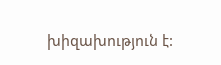խիզախություն է: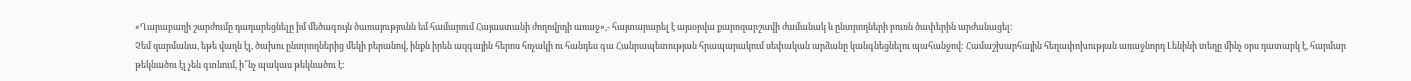«Ղարաբաղի շարժումը դադարեցնելը իմ մեծագույն ծառայությունն եմ համարում Հայաստանի ժողովրդի առաջ»,- հայտարարել է այսօրվա քարոզարշավի ժամանակ և ընտրողների բուռն ծափերին արժանացել:
Չեմ զարմանա, եթե վաղն էլ, ծախու ընտրողներից մեկի բերանով, ինքն իրեն ազգային հերոս հռչակի ու հանդես գա Հանրապետության հրապարակում սեփական արձանը կանգնեցնելու պահանջով: Համաշխարհային հեղափոխության առաջնորդ Լենինի տեղը մինչ օրս դատարկ է, հարմար թեկնածու էլ չեն գտնում, ի՞նչ պակաս թեկնածու է: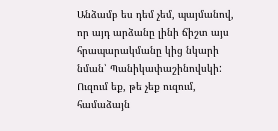Անձամբ ես դեմ չեմ, պայմանով, որ այդ արձանը լինի ճիշտ այս հրապարակմանը կից նկարի նման՝ Պանիկափաշինովսկի: Ուզում եք, թե չեք ուզում, համաձայն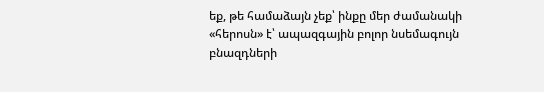եք, թե համաձայն չեք՝ ինքը մեր ժամանակի «հերոսն» է՝ ապազգային բոլոր նսեմագույն բնազդների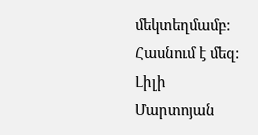մեկտեղմամբ:
Հասնում է մեզ:
Լիլի Մարտոյան